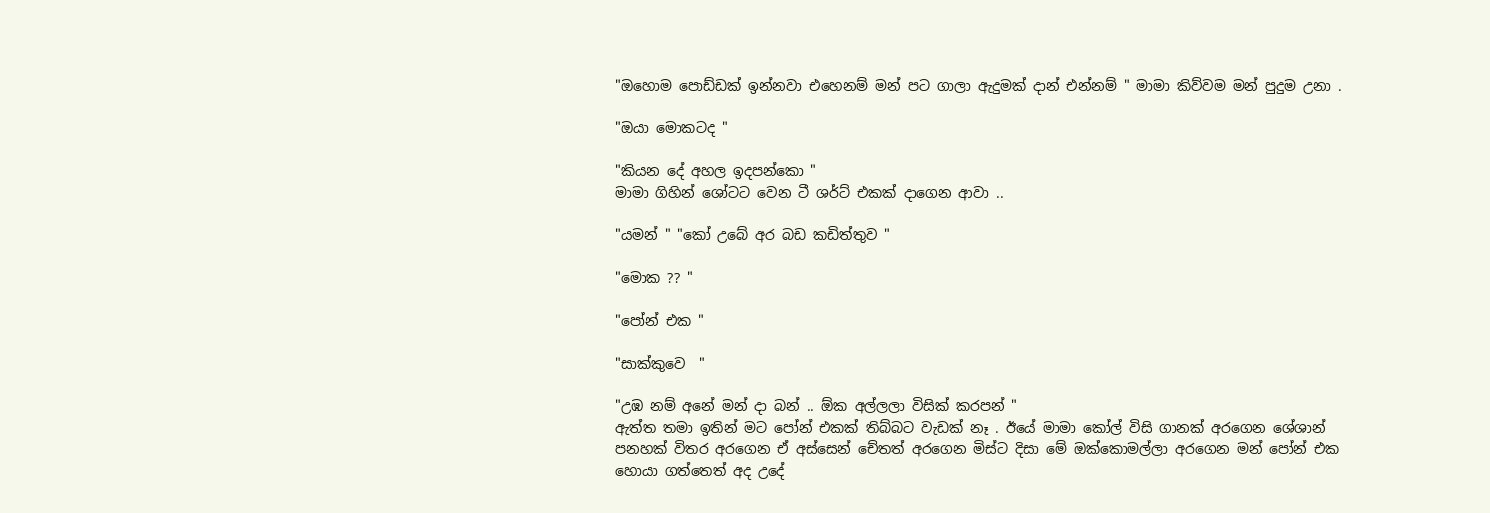"ඔහොම පොඩ්ඩක් ඉන්නවා එහෙනම් මන් පට ගාලා ඇදුමක් දාන් එන්නම් " මාමා කිව්වම මන් පුදුම උනා .

"ඔයා මොකටද "

"කියන දේ අහල ඉදපන්කො "
මාමා ගිහින් ශෝටට වෙන ටී ශර්ට් එකක් දාගෙන ආවා ..

"යමන් " "කෝ උබේ අර බඩ කඩිත්තුව "

"මොක ?? "

"පෝන් එක "

"සාක්කුවෙ  "

"උඹ නම් අනේ මන් දා බන් .. ඕක අල්ලලා විසික් කරපන් "
ඇත්ත තමා ඉතින් මට පෝන් එකක් තිබ්බට වැඩක් නෑ . ඊයේ මාමා කෝල් විසි ගානක් අරගෙන ශේශාන් පනහක් විතර අරගෙන ඒ අස්සෙන් චේතත් අරගෙන මිස්ට දිසා මේ ඔක්කොමල්ලා අරගෙන මන් පෝන් එක හොයා ගත්තෙත් අද උදේ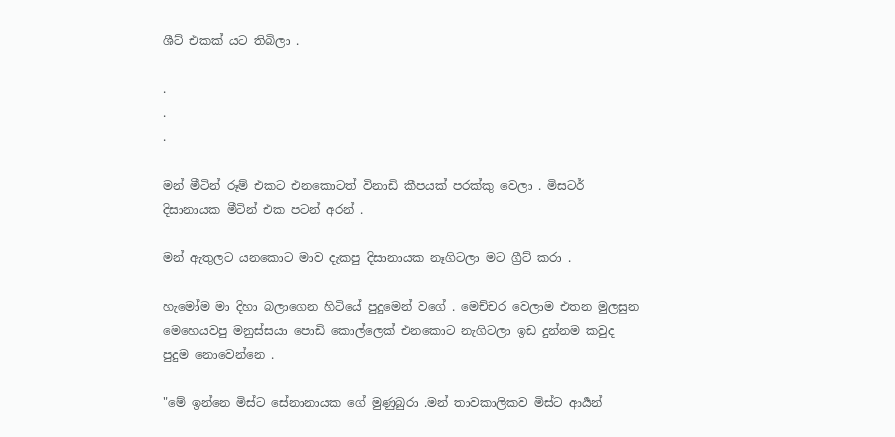ශීට් එකක් යට තිබිලා .

.
.
.

මන් මීටින් රූම් එකට එනකොටත් විනාඩි කීපයක් පරක්කු වෙලා . මිසටර් දිසානායක මීටින් එක පටන් අරන් .

මන් ඇතුලට යනකොට මාව දැකපු දිසානායක නෑගිටලා මට ග්‍රීට් කරා .

හැමෝම මා දිහා බලාගෙන හිටියේ පුදුමෙන් වගේ . මෙච්චර වෙලාම එතන මුලසුන මෙහෙයවපු මනුස්සයා පොඩි කොල්ලෙක් එනකොට නැගිටලා ඉඩ දුන්නම කවුද පුදුම නොවෙන්නෙ .

"මේ ඉන්නෙ මිස්ට සේනානායක ගේ මුණුබුරා .මන් තාවකාලිකව මිස්ට ආර්‍යන්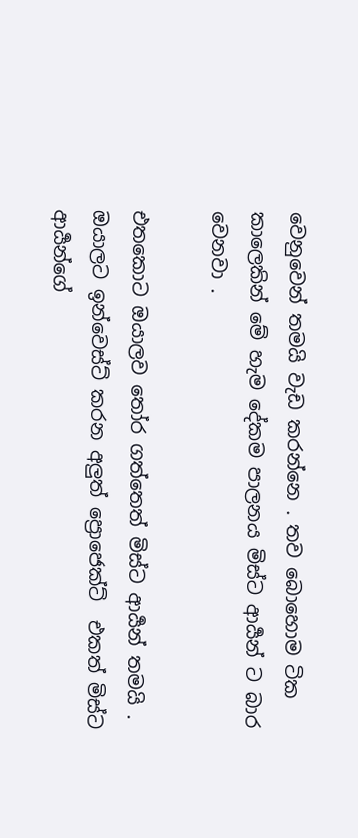වෙනුවෙන් තමයි වැඩ කරන්නෙ . තව බොහොම ටික කාලෙකින් මේ හැම දේකම පාලනය මිස්ට ආර්‍යන් ට බාර වෙනවා .

එතකොට ඔයාලව තෝර ගත්තෙත් මිස්ට ආර්‍යන් තමයි . ඔයාලට ඉන්වෙස්ට් කරන අලුත් ප්‍රොජෙක්ට්  එකත් මිස්ට ආර්‍යන්ගේ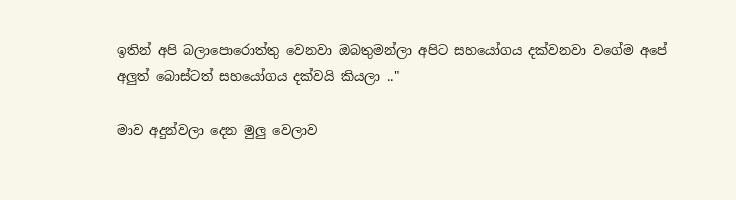ඉතින් අපි බලාපොරොත්තු වෙනවා ඔබතුමන්ලා අපිට සහයෝගය දක්වනවා වගේම අපේ අලුත් බොස්ටත් සහයෝගය දක්වයි කියලා .."

මාව අදුන්වලා දෙන මුලු වෙලාව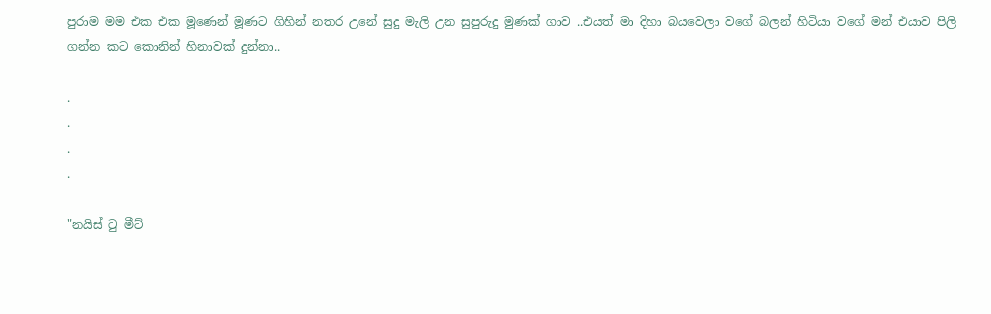පුරාම මම එක එක මූණෙන් මූණට ගිහින් නතර උනේ සුදු මැලි උන සුපුරුදු මුණක් ගාව ..එයත් මා දිහා බයවෙලා වගේ බලන් හිටියා වගේ මන් එයාව පිලි ගන්න කට කොනින් හිනාවක් දුන්නා..

.
.
.
.

"නයිස් ටු මීට්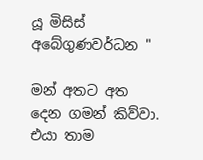යූ මිසිස් අබේගුණවර්ධන "

මන් අතට අත දෙන ගමන් කිව්වා. එයා තාම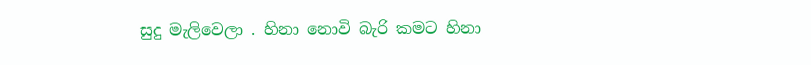සුදු මැලිවෙලා . හිනා නොවි බැරි කමට හිනා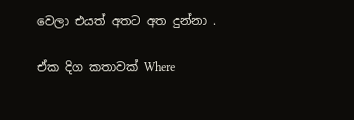වෙලා එයත් අතට අත දුන්නා .

ඒක දිග කතාවක් Where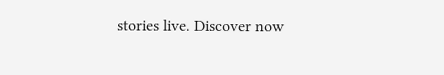stories live. Discover now